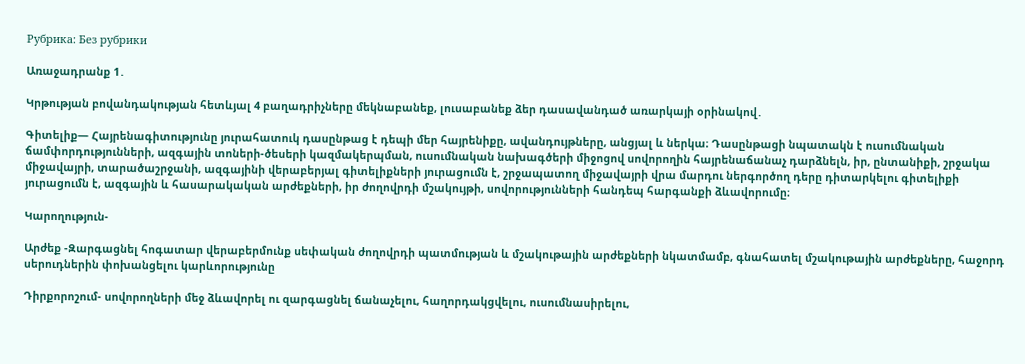Рубрика: Без рубрики

Առաջադրանք 1․

Կրթության բովանդակության հետևյալ 4 բաղադրիչները մեկնաբանեք, լուսաբանեք ձեր դասավանդած առարկայի օրինակով․

Գիտելիք— Հայրենագիտությունը յուրահատուկ դասընթաց է դեպի մեր հայրենիքը, ավանդույթները, անցյալ և ներկա։ Դասընթացի նպատակն է ուսումնական ճամփորդությունների, ազգային տոների-ծեսերի կազմակերպման, ուսումնական նախագծերի միջոցով սովորողին հայրենաճանաչ դարձնելն, իր, ընտանիքի, շրջակա միջավայրի, տարածաշրջանի, ազգայինի վերաբերյալ գիտելիքների յուրացումն է, շրջապատող միջավայրի վրա մարդու ներգործող դերը դիտարկելու գիտելիքի յուրացումն է, ազգային և հասարակական արժեքների, իր ժողովրդի մշակույթի, սովորությունների հանդեպ հարգանքի ձևավորումը։

Կարողություն-

Արժեք -Զարգացնել հոգատար վերաբերմունք սեփական ժողովրդի պատմության և մշակութային արժեքների նկատմամբ, գնահատել մշակութային արժեքները, հաջորդ սերուդներին փոխանցելու կարևորությունը

Դիրքորոշում- սովորողների մեջ ձևավորել ու զարգացնել ճանաչելու, հաղորդակցվելու, ուսումնասիրելու,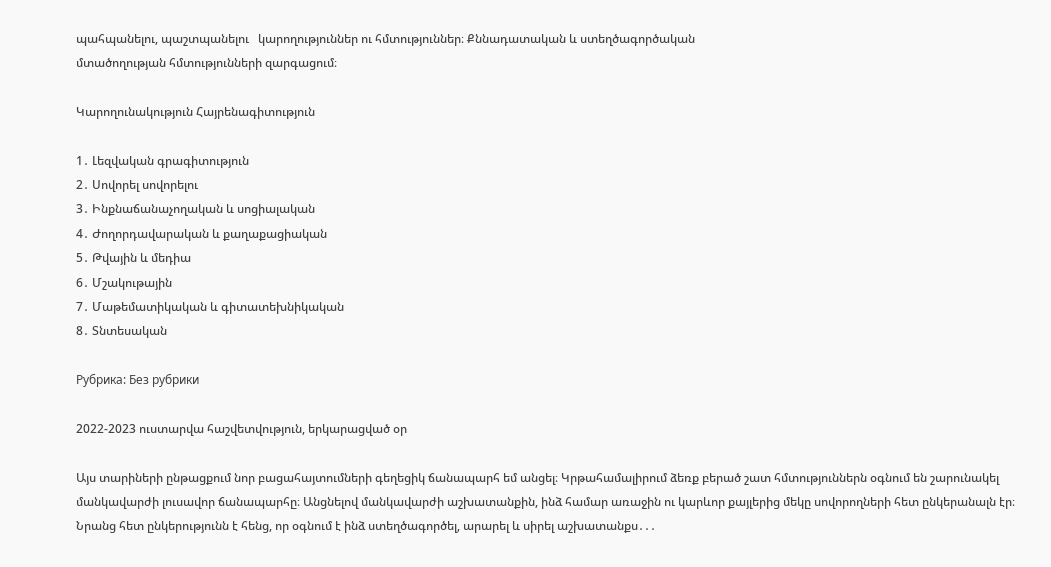պահպանելու, պաշտպանելու   կարողություններ ու հմտություններ։ Քննադատական և ստեղծագործական
մտածողության հմտությունների զարգացում։

Կարողունակություն Հայրենագիտություն

1․ Լեզվական գրագիտություն
2․ Սովորել սովորելու
3․ Ինքնաճանաչողական և սոցիալական
4․ Ժողորդավարական և քաղաքացիական
5․ Թվային և մեդիա
6․ Մշակութային
7․ Մաթեմատիկական և գիտատեխնիկական
8․ Տնտեսական

Рубрика: Без рубрики

2022-2023 ուստարվա հաշվետվություն, երկարացված օր

Այս տարիների ընթացքում նոր բացահայտումների գեղեցիկ ճանապարհ եմ անցել։ Կրթահամալիրում ձեռք բերած շատ հմտություններն օգնում են շարունակել մանկավարժի լուսավոր ճանապարհը։ Անցնելով մանկավարժի աշխատանքին, ինձ համար առաջին ու կարևոր քայլերից մեկը սովորողների հետ ընկերանալն էր։ Նրանց հետ ընկերությունն է հենց, որ օգնում է ինձ ստեղծագործել, արարել և սիրել աշխատանքս․․․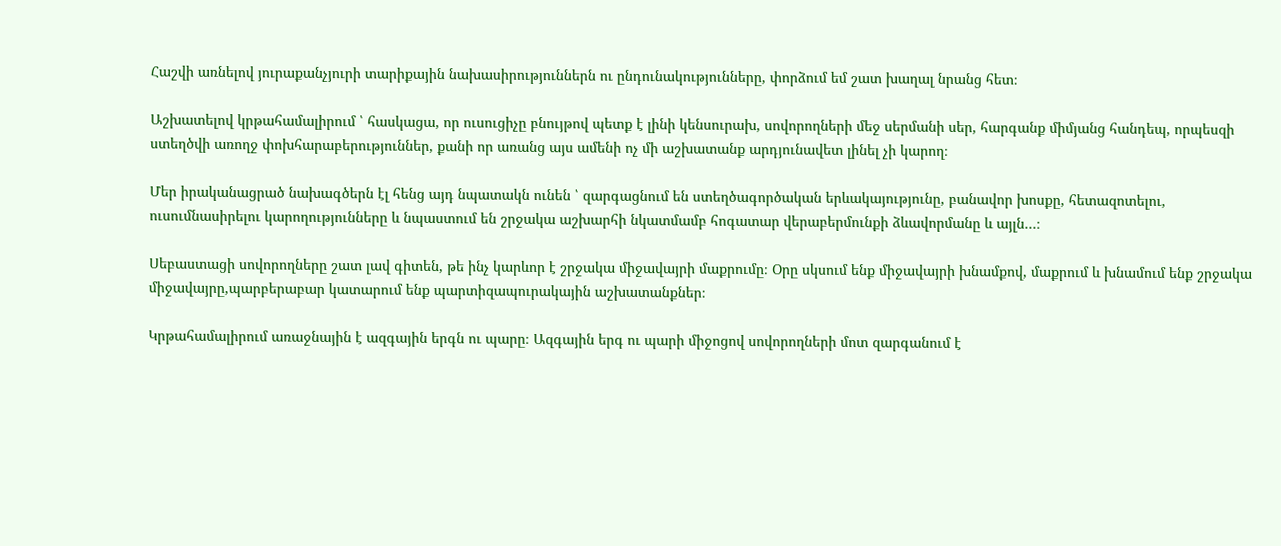Հաշվի առնելով յուրաքանչյուրի տարիքային նախասիրություններն ու ընդունակությունները, փորձում եմ շատ խաղալ նրանց հետ։

Աշխատելով կրթահամալիրում ՝ հասկացա, որ ուսուցիչը բնույթով պետք է լինի կենսուրախ, սովորողների մեջ սերմանի սեր, հարգանք միմյանց հանդեպ, որպեսզի ստեղծվի առողջ փոխհարաբերություններ, քանի որ առանց այս ամենի ոչ մի աշխատանք արդյունավետ լինել չի կարող։

Մեր իրականացրած նախագծերն էլ հենց այդ նպատակն ունեն ՝ զարգացնում են ստեղծագործական երևակայությունը, բանավոր խոսքը, հետազոտելու, ուսումնասիրելու կարողությունները և նպաստում են շրջակա աշխարհի նկատմամբ հոգատար վերաբերմունքի ձևավորմանը և այլն․․․։

Սեբաստացի սովորողները շատ լավ գիտեն, թե ինչ կարևոր է շրջակա միջավայրի մաքրումը։ Օրը սկսում ենք միջավայրի խնամքով, մաքրում և խնամում ենք շրջակա միջավայրը,պարբերաբար կատարում ենք պարտիզապուրակային աշխատանքներ։

Կրթահամալիրում առաջնային է ազգային երգն ու պարը։ Ազգային երգ ու պարի միջոցով սովորողների մոտ զարգանում է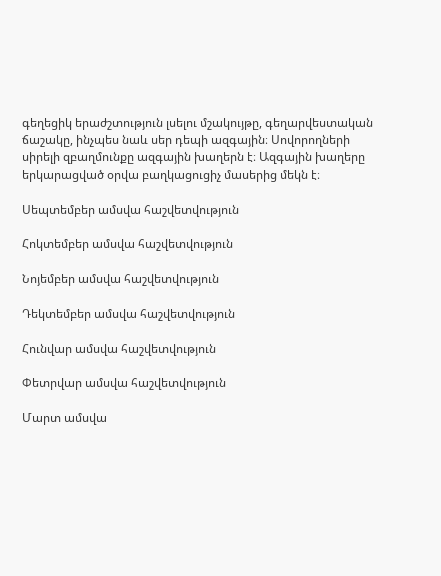գեղեցիկ երաժշտություն լսելու մշակույթը, գեղարվեստական ճաշակը, ինչպես նաև սեր դեպի ազգային։ Սովորողների սիրելի զբաղմունքը ազգային խաղերն է։ Ազգային խաղերը երկարացված օրվա բաղկացուցիչ մասերից մեկն է։

Սեպտեմբեր ամսվա հաշվետվություն

Հոկտեմբեր ամսվա հաշվետվություն

Նոյեմբեր ամսվա հաշվետվություն

Դեկտեմբեր ամսվա հաշվետվություն

Հունվար ամսվա հաշվետվություն

Փետրվար ամսվա հաշվետվություն

Մարտ ամսվա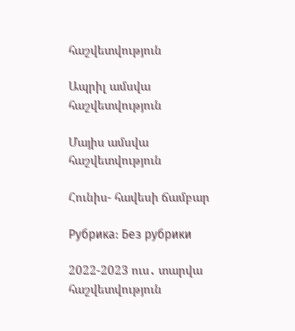հաշվետվություն

Ապրիլ ամսվա հաշվետվություն

Մայիս ամսվա հաշվետվություն

Հունիս- հավեսի ճամբար

Рубрика: Без рубрики

2022-2023 ուս․ տարվա հաշվետվություն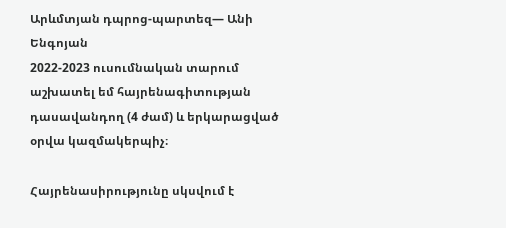Արևմտյան դպրոց-պարտեզ— Անի Ենգոյան
2022-2023 ուսումնական տարում աշխատել եմ հայրենագիտության դասավանդող (4 ժամ) և երկարացված օրվա կազմակերպիչ։

Հայրենասիրությունը սկսվում է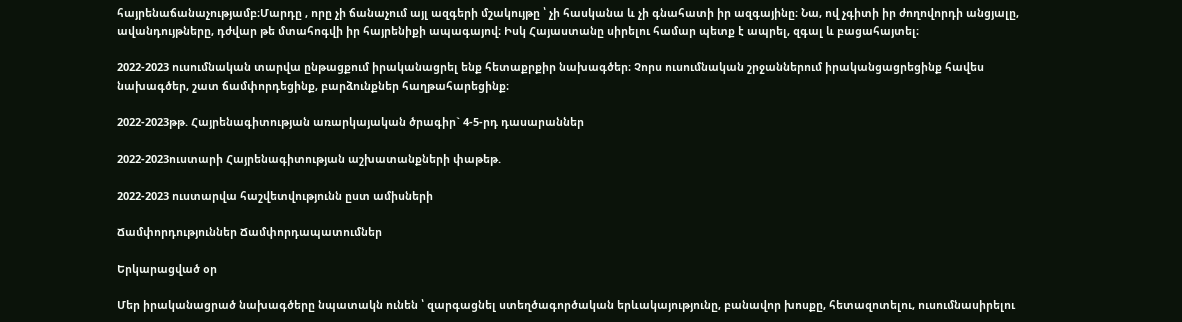հայրենաճանաչությամբ։Մարդը , որը չի ճանաչում այլ ազգերի մշակույթը ՝ չի հասկանա և չի գնահատի իր ազգայինը։ Նա, ով չգիտի իր ժողովորդի անցյալը, ավանդույթները, դժվար թե մտահոգվի իր հայրենիքի ապագայով։ Իսկ Հայաստանը սիրելու համար պետք է ապրել, զգալ և բացահայտել։

2022-2023 ուսումնական տարվա ընթացքում իրականացրել ենք հետաքրքիր նախագծեր։ Չորս ուսումնական շրջաններում իրականցացրեցինք հավես նախագծեր, շատ ճամփորդեցինք, բարձունքներ հաղթահարեցինք։

2022-2023թթ. Հայրենագիտության առարկայական ծրագիր` 4-5-րդ դասարաններ

2022-2023ուստարի Հայրենագիտության աշխատանքների փաթեթ.

2022-2023 ուստարվա հաշվետվությունն ըստ ամիսների

Ճամփորդություններ Ճամփորդապատումներ

Երկարացված օր

Մեր իրականացրած նախագծերը նպատակն ունեն ՝ զարգացնել ստեղծագործական երևակայությունը, բանավոր խոսքը, հետազոտելու, ուսումնասիրելու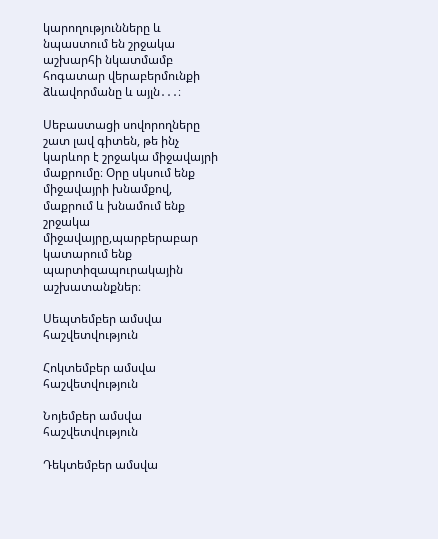կարողությունները և նպաստում են շրջակա աշխարհի նկատմամբ հոգատար վերաբերմունքի ձևավորմանը և այլն․․․։

Սեբաստացի սովորողները շատ լավ գիտեն, թե ինչ կարևոր է շրջակա միջավայրի մաքրումը։ Օրը սկսում ենք միջավայրի խնամքով, մաքրում և խնամում ենք շրջակա միջավայրը,պարբերաբար կատարում ենք պարտիզապուրակային աշխատանքներ։

Սեպտեմբեր ամսվա հաշվետվություն

Հոկտեմբեր ամսվա հաշվետվություն

Նոյեմբեր ամսվա հաշվետվություն

Դեկտեմբեր ամսվա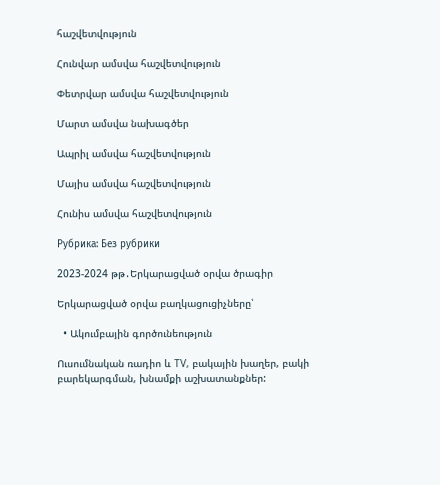հաշվետվություն

Հունվար ամսվա հաշվետվություն

Փետրվար ամսվա հաշվետվություն

Մարտ ամսվա նախագծեր

Ապրիլ ամսվա հաշվետվություն

Մայիս ամսվա հաշվետվություն

Հունիս ամսվա հաշվետվություն

Рубрика: Без рубрики

2023-2024 թթ․Երկարացված օրվա ծրագիր

Երկարացված օրվա բաղկացուցիչները՝

  • Ակումբային գործունեություն

Ուսումնական ռադիո և TV, բակային խաղեր, բակի բարեկարգման, խնամքի աշխատանքներ: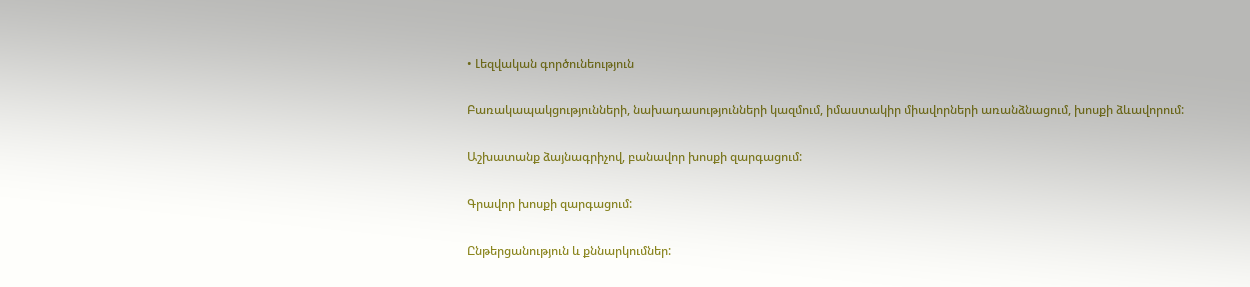• Լեզվական գործունեություն

Բառակապակցությունների, նախադասությունների կազմում, իմաստակիր միավորների առանձնացում, խոսքի ձևավորում:

Աշխատանք ձայնագրիչով, բանավոր խոսքի զարգացում:

Գրավոր խոսքի զարգացում:

Ընթերցանություն և քննարկումներ: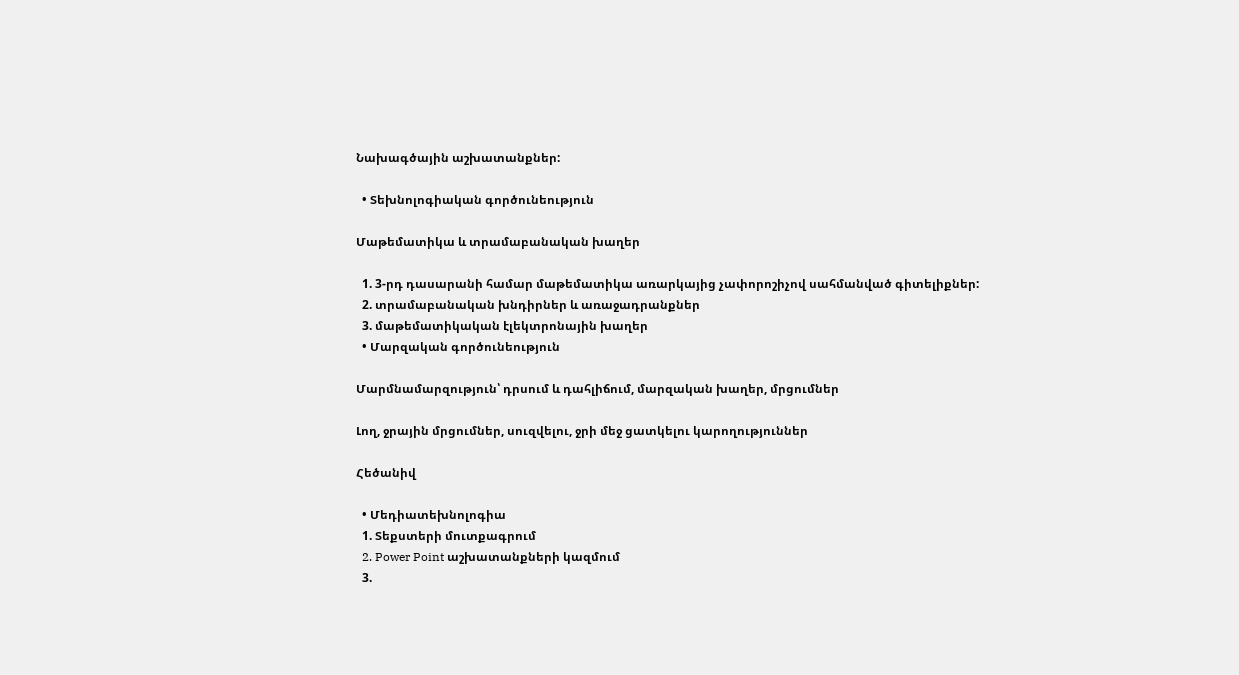Նախագծային աշխատանքներ:

  • Տեխնոլոգիական գործունեություն

Մաթեմատիկա և տրամաբանական խաղեր

  1. 3-րդ դասարանի համար մաթեմատիկա առարկայից չափորոշիչով սահմանված գիտելիքներ:
  2. տրամաբանական խնդիրներ և առաջադրանքներ
  3. մաթեմատիկական էլեկտրոնային խաղեր
  • Մարզական գործունեություն

Մարմնամարզություն՝ դրսում և դահլիճում, մարզական խաղեր, մրցումներ

Լող, ջրային մրցումներ, սուզվելու, ջրի մեջ ցատկելու կարողություններ

Հեծանիվ

  • Մեդիատեխնոլոգիա
  1. Տեքստերի մուտքագրում
  2. Power Point աշխատանքների կազմում
  3.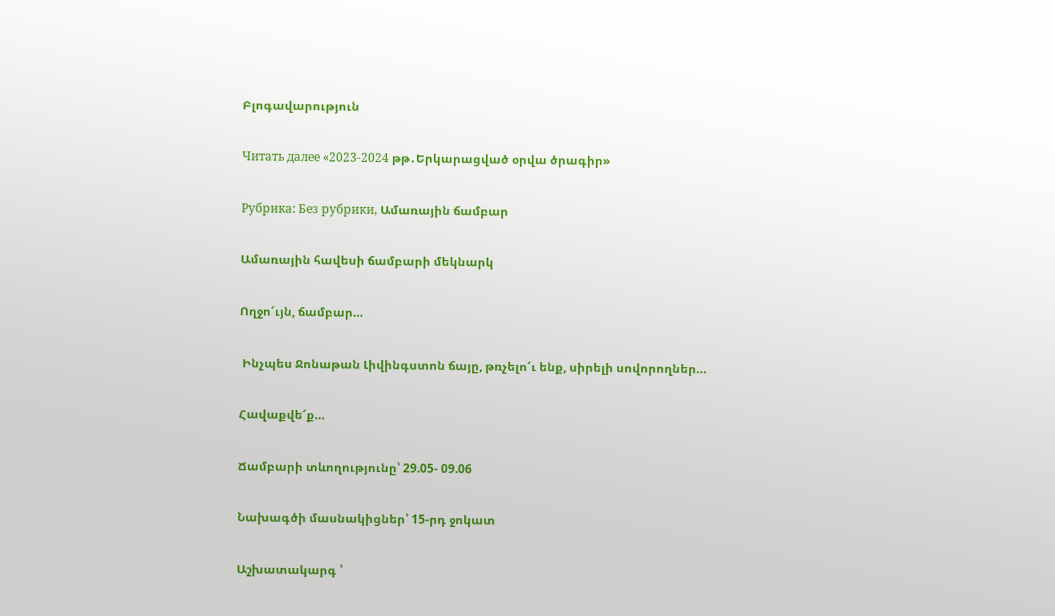Բլոգավարություն

Читать далее «2023-2024 թթ․Երկարացված օրվա ծրագիր»

Рубрика: Без рубрики, Ամառային ճամբար

Ամառային հավեսի ճամբարի մեկնարկ

Ողջո՜ւյն, ճամբար…

 Ինչպես Ջոնաթան Լիվինգստոն ճայը, թռչելո՜ւ ենք, սիրելի սովորողներ…

Հավաքվե՜ք…

Ճամբարի տևողությունը՝ 29.05- 09.06

Նախագծի մասնակիցներ՝ 15-րդ ջոկատ

Աշխատակարգ ՝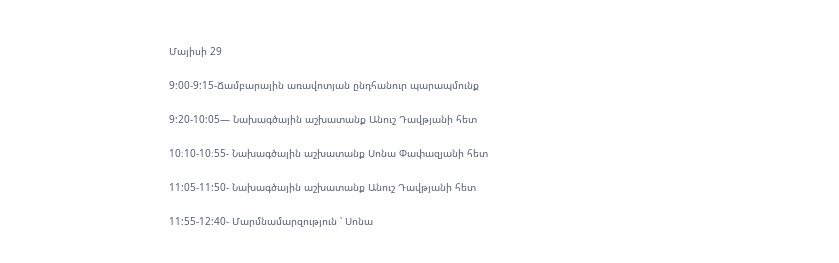Մայիսի 29

9:00-9:15-Ճամբարային առավոտյան ընդհանուր պարապմունք

9:20-10:05— Նախագծային աշխատանք Անուշ Դավթյանի հետ

10։10-10։55- Նախագծային աշխատանք Սոնա Փափազյանի հետ

11:05-11:50- Նախագծային աշխատանք Անուշ Դավթյանի հետ

11:55-12:40- Մարմնամարզություն ՝ Սոնա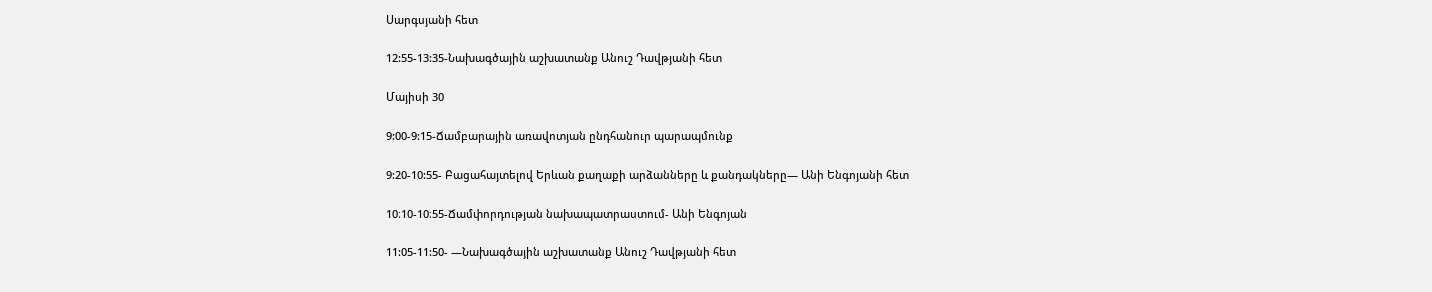Սարգսյանի հետ

12:55-13:35-Նախագծային աշխատանք Անուշ Դավթյանի հետ

Մայիսի 30

9:00-9:15-Ճամբարային առավոտյան ընդհանուր պարապմունք

9:20-10:55- Բացահայտելով Երևան քաղաքի արձանները և քանդակները— Անի Ենգոյանի հետ

10։10-10։55-Ճամփորդության նախապատրաստում- Անի Ենգոյան

11:05-11:50- —Նախագծային աշխատանք Անուշ Դավթյանի հետ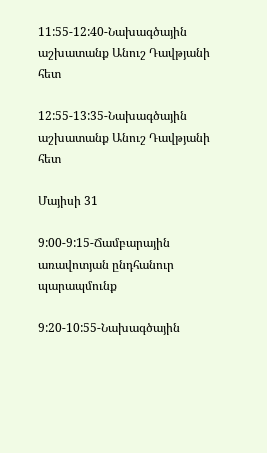11:55-12:40-Նախագծային աշխատանք Անուշ Դավթյանի հետ

12:55-13:35-Նախագծային աշխատանք Անուշ Դավթյանի հետ

Մայիսի 31

9:00-9:15-Ճամբարային առավոտյան ընդհանուր պարապմունք

9:20-10:55-Նախագծային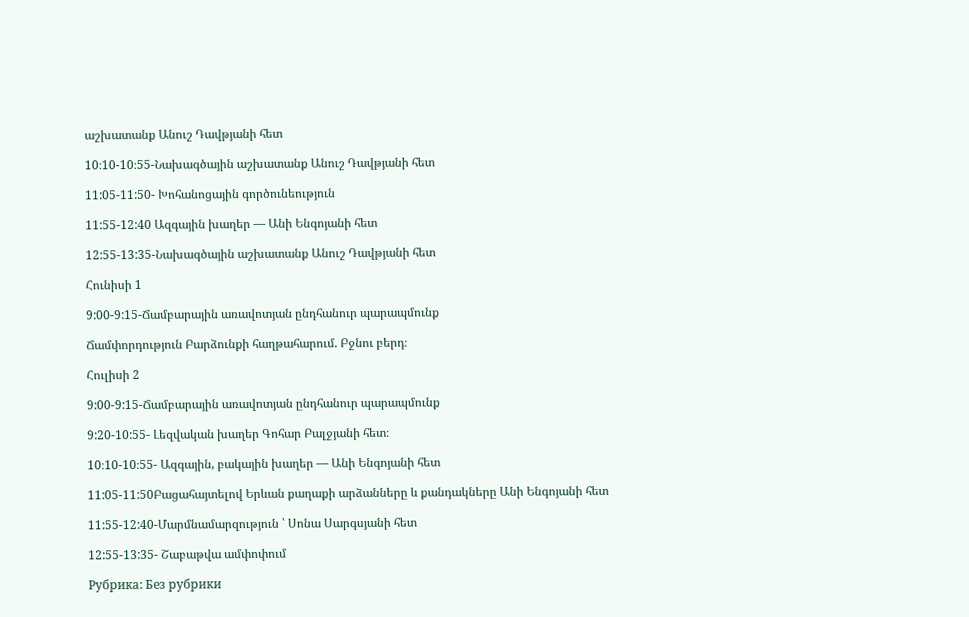աշխատանք Անուշ Դավթյանի հետ

10։10-10։55-Նախագծային աշխատանք Անուշ Դավթյանի հետ

11:05-11:50- Խոհանոցային գործունեություն

11:55-12:40 Ազգային խաղեր — Անի Ենգոյանի հետ

12:55-13:35-Նախագծային աշխատանք Անուշ Դավթյանի հետ

Հունիսի 1

9:00-9:15-Ճամբարային առավոտյան ընդհանուր պարապմունք

Ճամփորդություն Բարձունքի հաղթահարում. Բջնու բերդ։

Հուլիսի 2

9:00-9:15-Ճամբարային առավոտյան ընդհանուր պարապմունք

9:20-10:55- Լեզվական խաղեր Գոհար Բալջյանի հետ։

10։10-10։55- Ազգային, բակային խաղեր — Անի Ենգոյանի հետ

11:05-11:50Բացահայտելով Երևան քաղաքի արձանները և քանդակները Անի Ենգոյանի հետ

11:55-12:40-Մարմնամարզություն ՝ Սոնա Սարգսյանի հետ

12:55-13:35- Շաբաթվա ամփոփում

Рубрика: Без рубрики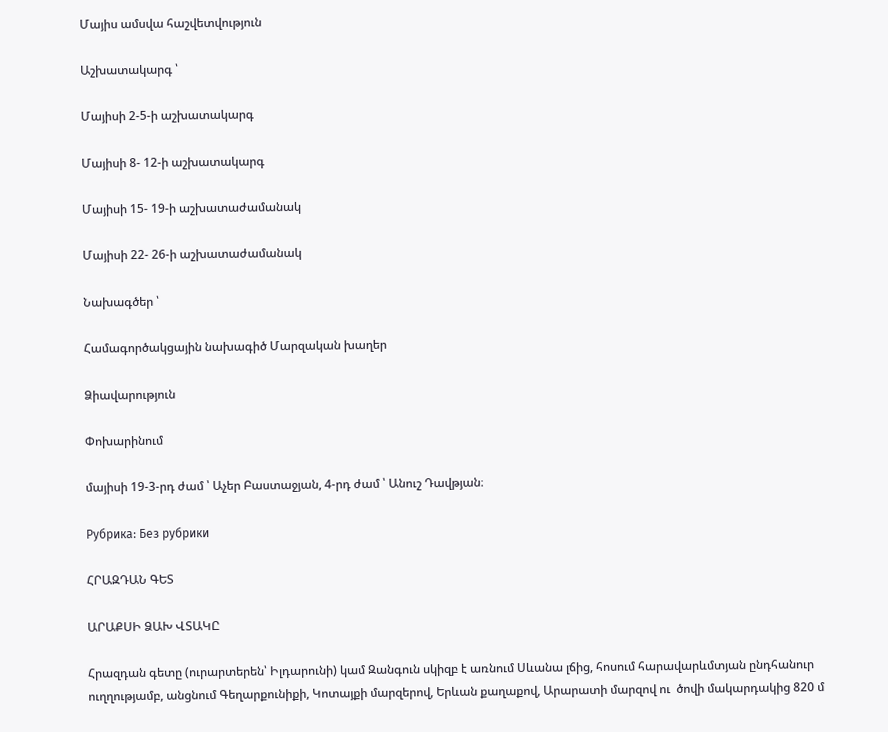Մայիս ամսվա հաշվետվություն

Աշխատակարգ ՝

Մայիսի 2-5-ի աշխատակարգ

Մայիսի 8- 12-ի աշխատակարգ

Մայիսի 15- 19-ի աշխատաժամանակ

Մայիսի 22- 26-ի աշխատաժամանակ

Նախագծեր ՝

Համագործակցային նախագիծ Մարզական խաղեր

Ձիավարություն

Փոխարինում

մայիսի 19-3-րդ ժամ ՝ Աչեր Բաստաջյան, 4-րդ ժամ ՝ Անուշ Դավթյան։

Рубрика: Без рубрики

ՀՐԱԶԴԱՆ ԳԵՏ

ԱՐԱՔՍԻ ՁԱԽ ՎՏԱԿԸ

Հրազդան գետը (ուրարտերեն՝ Իլդարունի) կամ Զանգուն սկիզբ է առնում Սևանա լճից, հոսում հարավարևմտյան ընդհանուր ուղղությամբ, անցնում Գեղարքունիքի, Կոտայքի մարզերով, Երևան քաղաքով, Արարատի մարզով ու  ծովի մակարդակից 820 մ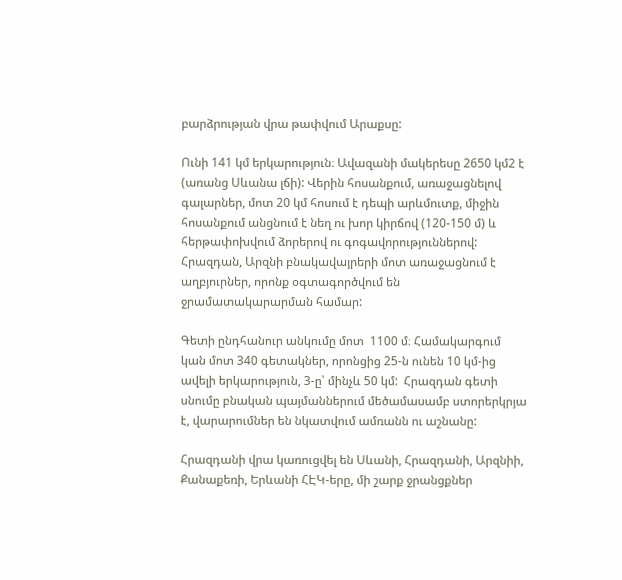բարձրության վրա թափվում Արաքսը:

Ունի 141 կմ երկարություն։ Ավազանի մակերեսը 2650 կմ2 է (առանց Սևանա լճի): Վերին հոսանքում, առաջացնելով գալարներ, մոտ 20 կմ հոսում է դեպի արևմուտք, միջին հոսանքում անցնում է նեղ ու խոր կիրճով (120-150 մ) և հերթափոխվում ձորերով ու գոգավորություններով: Հրազդան, Արզնի բնակավայրերի մոտ առաջացնում է աղբյուրներ, որոնք օգտագործվում են ջրամատակարարման համար:

Գետի ընդհանուր անկումը մոտ  1100 մ։ Համակարգում կան մոտ 340 գետակներ, որոնցից 25-ն ունեն 10 կմ-ից ավելի երկարություն, 3-ը՝ մինչև 50 կմ:  Հրազդան գետի սնումը բնական պայմաններում մեծամասամբ ստորերկրյա է, վարարումներ են նկատվում ամռանն ու աշնանը:

Հրազդանի վրա կառուցվել են Սևանի, Հրազդանի, Արզնիի, Քանաքեռի, Երևանի ՀԷԿ-երը, մի շարք ջրանցքներ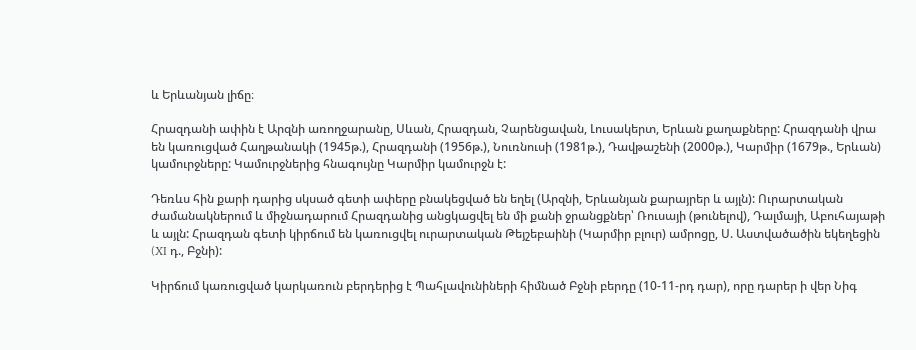և Երևանյան լիճը։

Հրազդանի ափին է Արզնի առողջարանը, Սևան, Հրազդան, Չարենցավան, Լուսակերտ, Երևան քաղաքները: Հրազդանի վրա են կառուցված Հաղթանակի (1945թ.), Հրազդանի (1956թ.), Նուռնուսի (1981թ.), Դավթաշենի (2000թ.), Կարմիր (1679թ., Երևան) կամուրջները: Կամուրջներից հնագույնը Կարմիր կամուրջն է:

Դեռևս հին քարի դարից սկսած գետի ափերը բնակեցված են եղել (Արզնի, Երևանյան քարայրեր և այլն): Ուրարտական ժամանակներում և միջնադարում Հրազդանից անցկացվել են մի քանի ջրանցքներ՝ Ռուսայի (թունելով), Դալմայի, Աբուհայաթի և այլն: Հրազդան գետի կիրճում են կառուցվել ուրարտական Թեյշեբաինի (Կարմիր բլուր) ամրոցը, Ս. Աստվածածին եկեղեցին (XI դ., Բջնի):

Կիրճում կառուցված կարկառուն բերդերից է Պահլավունիների հիմնած Բջնի բերդը (10-11-րդ դար), որը դարեր ի վեր Նիգ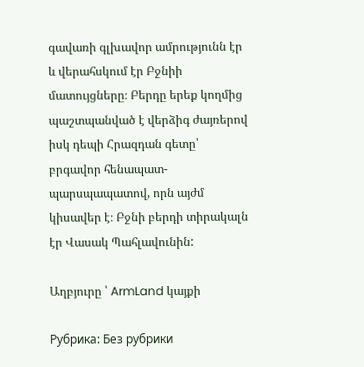գավառի գլխավոր ամրությունն էր և վերահսկում էր Բջնիի մատույցները։ Բերդը երեք կողմից պաշտպանված է վերձիգ ժայռերով իսկ դեպի Հրազդան գետը՝  բրգավոր հենապատ-պարսպապատով, որն այժմ կիսավեր է։ Բջնի բերդի տիրակալն էր Վասակ Պահլավունին:

Աղբյուրը ՝ ArmLand կայքի

Рубрика: Без рубрики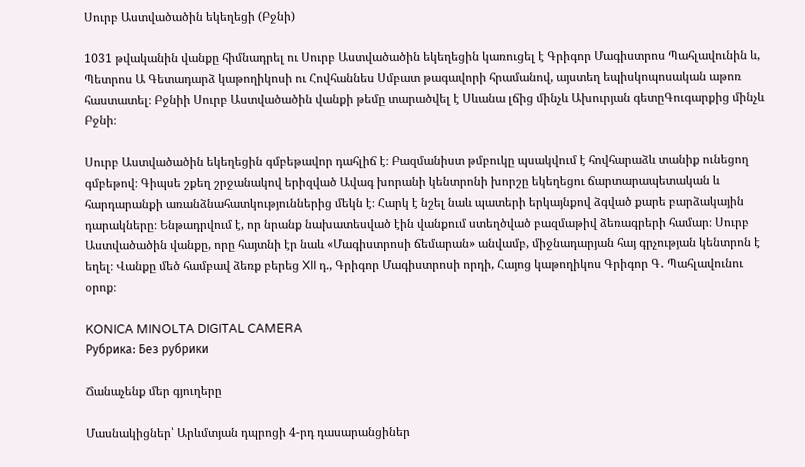Սուրբ Աստվածածին եկեղեցի (Բջնի)

1031 թվականին վանքը հիմնադրել ու Սուրբ Աստվածածին եկեղեցին կառուցել է Գրիգոր Մագիստրոս Պահլավունին և, Պետրոս Ա Գետադարձ կաթողիկոսի ու Հովհաննես Սմբատ թագավորի հրամանով, այստեղ եպիսկոպոսական աթոռ հաստատել։ Բջնիի Սուրբ Աստվածածին վանքի թեմը տարածվել է Սևանա լճից մինչև Ախուրյան գետըԳուգարքից մինչև Բջնի։

Սուրբ Աստվածածին եկեղեցին գմբեթավոր դահլիճ է։ Բազմանիստ թմբուկը պսակվում է հովհարաձև տանիք ունեցող գմբեթով։ Գիպսե շքեղ շրջանակով երիզված Ավագ խորանի կենտրոնի խորշը եկեղեցու ճարտարապետական և հարդարանքի առանձնահատկություններից մեկն է։ Հարկ է նշել նաև պատերի երկայնքով ձգված քարե բարձակային դարակները։ Ենթադրվում է, որ նրանք նախատեսված էին վանքում ստեղծված բազմաթիվ ձեռագրերի համար։ Սուրբ Աստվածածին վանքը, որը հայտնի էր նաև «Մագիստրոսի ճեմարան» անվամբ, միջնադարյան հայ գրչության կենտրոն է եղել։ Վանքը մեծ համբավ ձեռք բերեց XII դ., Գրիգոր Մագիստրոսի որդի, Հայոց կաթողիկոս Գրիգոր Գ․ Պահլավունու օրոք։

KONICA MINOLTA DIGITAL CAMERA
Рубрика: Без рубрики

Ճանաչենք մեր գյուղերը

Մասնակիցներ՝ Արևմտյան դպրոցի 4-րդ դասարանցիներ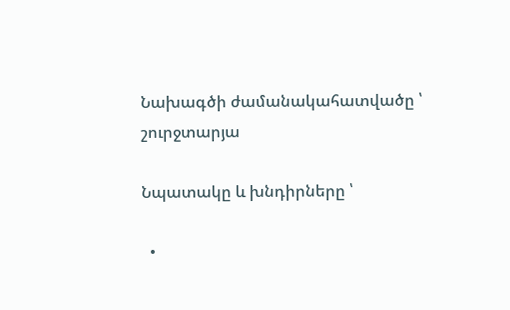Նախագծի ժամանակահատվածը ՝ շուրջտարյա

Նպատակը և խնդիրները ՝

  •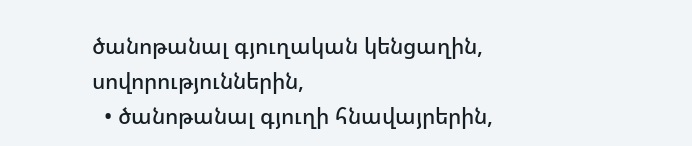ծանոթանալ գյուղական կենցաղին, սովորություններին,
  • ծանոթանալ գյուղի հնավայրերին,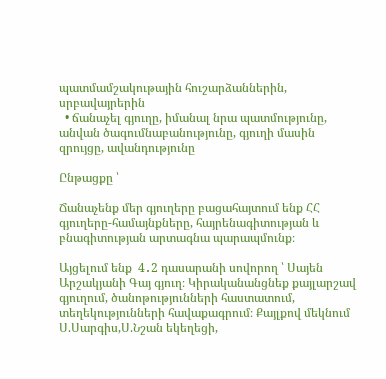պատմամշակութային հուշարձաններին, սրբավայրերին
  • ճանաչել գյուղը, իմանալ նրա պատմությունը, անվան ծագումնաբանությունը, գյուղի մասին զրույցը, ավանդությունը

Ընթացքը ՝

Ճանաչենք մեր գյուղերը բացահայտում ենք ՀՀ գյուղերը-համայնքները, հայրենագիտության և բնագիտության արտագնա պարապմունք։

Այցելում ենք  4․2 դասարանի սովորող ՝ Սայեն Արշակյանի Գայ գյուղ։ Կիրականանցնեք քայլարշավ գյուղում, ծանոթությունների հաստատում, տեղեկությունների հավաքագրում։ Քայլքով մեկնում Ս.Սարգիս,Ս.Նշան եկեղեցի,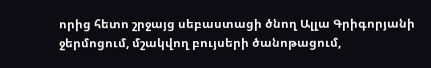որից հետո շրջայց սեբաստացի ծնող Ալլա Գրիգորյանի ջերմոցում, մշակվող բույսերի ծանոթացում,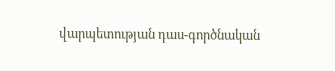վարպետության դաս-գործնական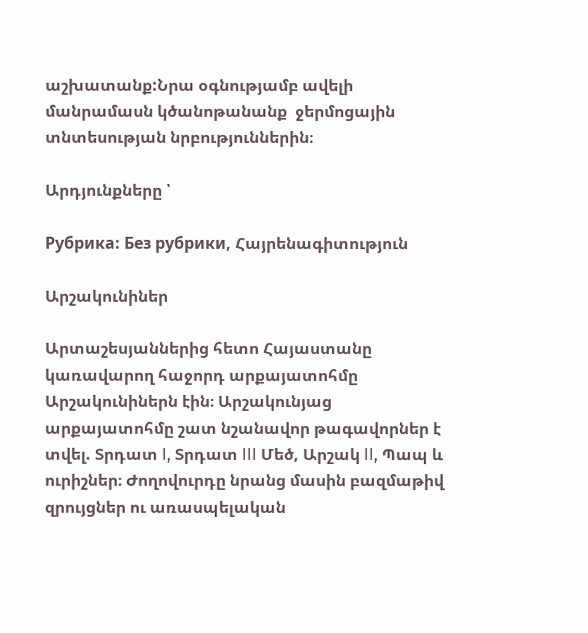աշխատանք:Նրա օգնությամբ ավելի մանրամասն կծանոթանանք  ջերմոցային տնտեսության նրբություններին։

Արդյունքները ՝

Рубрика: Без рубрики, Հայրենագիտություն

Արշակունիներ

Արտաշեսյաններից հետո Հայաստանը կառավարող հաջորդ արքայատոհմը Արշակունիներն էին։ Արշակունյաց արքայատոհմը շատ նշանավոր թագավորներ է տվել. Տրդատ I, Տրդատ III Մեծ, Արշակ II, Պապ և ուրիշներ։ Ժողովուրդը նրանց մասին բազմաթիվ զրույցներ ու առասպելական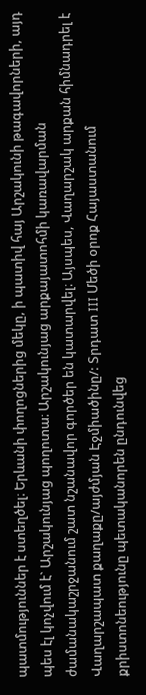պատմություններ է ստեղծել։ Երևանի փողոցներից մեկը, ի պատիվ հայ Արշակունի թագավորների, այդ պես էլ կոչվում է` Արշակունյաց պողոտա։ Արշակունյաց արքայատոհմի կառավարման ժամանակաշրջանում շատ նշանավոր գործեր են կատարվել։ Այսպես, Վաղարշակ արքան հիմնադրել է Վաղարշապատ քաղաքը/այժմյան Էջմիածինը/: Տրդատ III Մեծի օրոք Հայաստանում քրիստոնեությունը պետականորեն ընդունվեց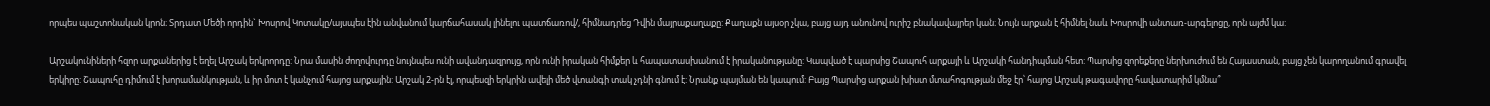որպես պաշտոնական կրոն։ Տրդատ Մեծի որդին` Խոսրով Կոտակը/այսպես էին անվանում կարճահասակ լինելու պատճառով/, հիմնադրեց Դվին մայրաքաղաքը: Քաղաքն այսօր չկա, բայց այդ անունով ուրիշ բնակավայրեր կան։ Նույն արքան է հիմնել նաև Խոսրովի անտառ-արգելոցը, որն այժմ կա:

Արշակունիների հզոր արքաներից է եղել Արշակ երկրորդը: Նրա մասին ժողովուրդը նույնպես ունի ավանդազրույց, որն ունի իրական հիմքեր և հապատասխանում է իրականությանը: Կապված է պարսից Շապուհ արքայի և Արշակի հանդիպման հետ: Պարսից զորեքերը ներխուժում են Հայաստան, բայց չեն կարողանում գրավել երկիրը: Շապուհը դիմում է խորամանկության, և իր մոտ է կանչում հայոց արքային: Արշակ 2-րն էլ, որպեսզի երկրին ավելի մեծ վտանգի տակ չդնի գնում է: Նրանք պայման են կապում: Բայց Պարսից արքան խիստ մտահոգության մեջ էր՝ հայոց Արշակ թագավորը հավատարիմ կմնա՞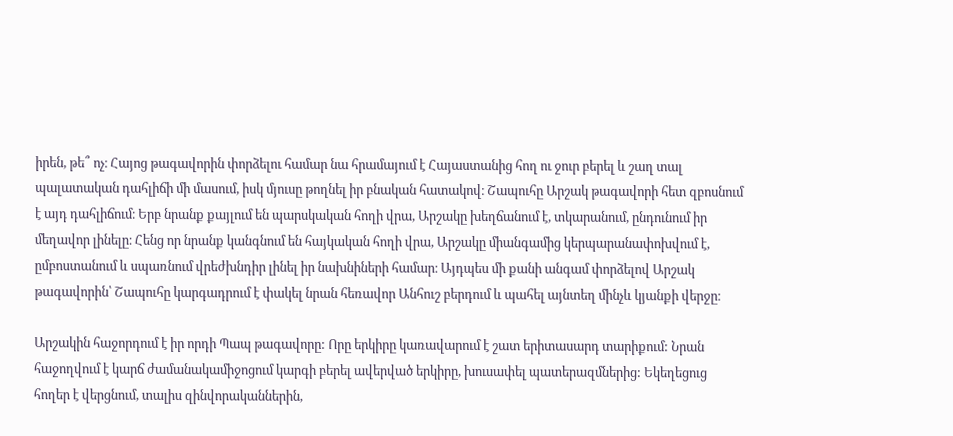իրեն, թե՞ ոչ։ Հայոց թագավորին փորձելու համար նա հրամայում է Հայաստանից հող ու ջուր բերել և շաղ տալ պալատական դահլիճի մի մասում, իսկ մյուսը թողնել իր բնական հատակով։ Շապուհը Արշակ թագավորի հետ զբոսնում է այդ դահլիճում։ Երբ նրանք քայլում են պարսկական հողի վրա, Արշակը խեղճանում է, տկարանում, ընդունում իր մեղավոր լինելը։ Հենց որ նրանք կանգնում են հայկական հողի վրա, Արշակը միանգամից կերպարանափոխվում է, ըմբոստանում և սպառնում վրեժխնդիր լինել իր նախնիների համար։ Այդպես մի քանի անգամ փորձելով Արշակ թագավորին՝ Շապուհը կարգադրում է փակել նրան հեռավոր Անհուշ բերդում և պահել այնտեղ մինչև կյանքի վերջը։

Արշակին հաջորդում է իր որդի Պապ թագավորը: Որը երկիրը կառավարում է շատ երիտասարդ տարիքում: Նրան հաջողվում է կարճ ժամանակամիջոցում կարգի բերել ավերված երկիրը, խուսափել պատերազմներից: Եկեղեցուց հողեր է վերցնում, տալիս զինվորականներին,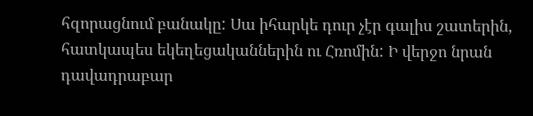հզորացնում բանակը: Սա իհարկե դուր չէր գալիս շատերին, հատկապես եկեղեցականներին ու Հռոմին: Ի վերջո նրան դավադրաբար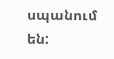սպանում են: